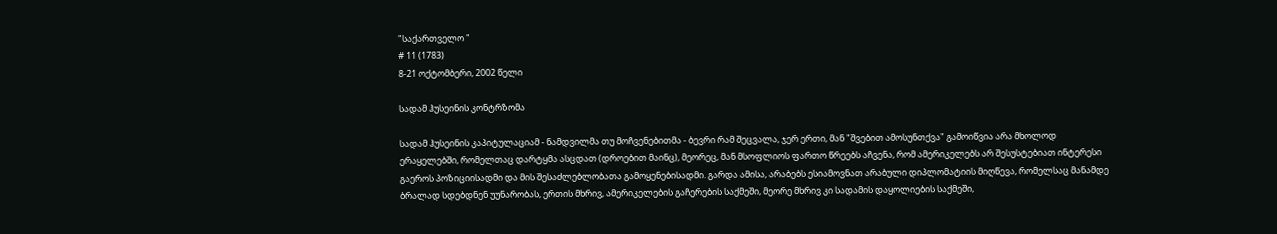"საქართველო "
# 11 (1783)
8-21 ოქტომბერი, 2002 წელი

სადამ ჰუსეინის კონტრზომა

სადამ ჰუსეინის კაპიტულაციამ - ნამდვილმა თუ მოჩვენებითმა - ბევრი რამ შეცვალა, ჯერ ერთი, მან "შვებით ამოსუნთქვა" გამოიწვია არა მხოლოდ ერაყელებში, რომელთაც დარტყმა ასცდათ (დროებით მაინც), მეორეც, მან მსოფლიოს ფართო წრეებს აჩვენა, რომ ამერიკელებს არ შესუსტებიათ ინტერესი გაეროს პოზიციისადმი და მის შესაძლებლობათა გამოყენებისადმი. გარდა ამისა, არაბებს ესიამოვნათ არაბული დიპლომატიის მიღწევა, რომელსაც მანამდე ბრალად სდებდნენ უუნარობას, ერთის მხრივ, ამერიკელების გაჩერების საქმეში, მეორე მხრივ კი სადამის დაყოლიების საქმეში,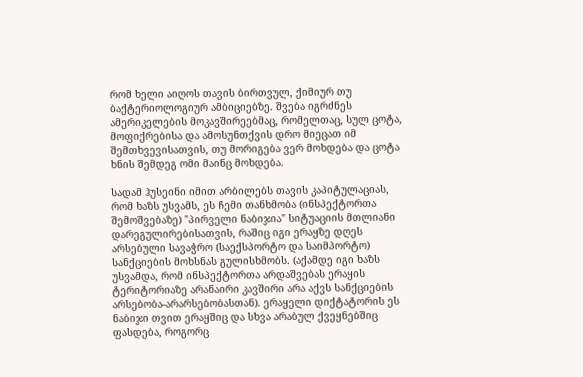რომ ხელი აიღოს თავის ბირთვულ, ქიმიურ თუ ბაქტერიოლოგიურ ამბიციებზე. შვება იგრძნეს ამერიკელების მოკავშირეებმაც, რომელთაც, სულ ცოტა, მოფიქრებისა და ამოსუნთქვის დრო მიეცათ იმ შემთხვევისათვის, თუ მორიგება ვერ მოხდება და ცოტა ხნის შემდეგ ომი მაინც მოხდება.

სადამ ჰუსეინი იმით არბილებს თავის კაპიტულაციას, რომ ხაზს უსვამს, ეს ჩემი თანხმობა (ინსპექტორთა შემოშვებაზე) "პირველი ნაბიჯია" სიტუაციის მთლიანი დარეგულირებისათვის, რაშიც იგი ერაყზე დღეს არსებული სავაჭრო (საექსპორტო და საიმპორტო) სანქციების მოხსნას გულისხმობს. (აქამდე იგი ხაზს უსვამდა, რომ ინსპექტორთა არდაშვებას ერაყის ტერიტორიაზე არანაირი კავშირი არა აქვს სანქციების არსებობა-არარსებობასთან). ერაყელი დიქტატორის ეს ნაბიჯი თვით ერაყშიც და სხვა არაბულ ქვეყნებშიც ფასდება, როგორც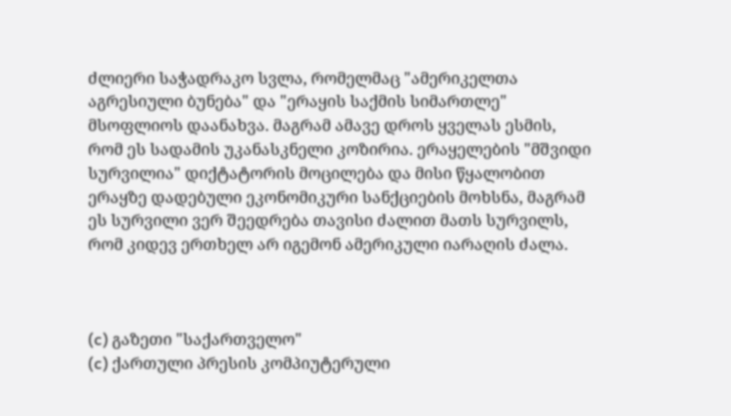ძლიერი საჭადრაკო სვლა, რომელმაც "ამერიკელთა აგრესიული ბუნება" და "ერაყის საქმის სიმართლე" მსოფლიოს დაანახვა. მაგრამ ამავე დროს ყველას ესმის, რომ ეს სადამის უკანასკნელი კოზირია. ერაყელების "მშვიდი სურვილია" დიქტატორის მოცილება და მისი წყალობით ერაყზე დადებული ეკონომიკური სანქციების მოხსნა, მაგრამ ეს სურვილი ვერ შეედრება თავისი ძალით მათს სურვილს, რომ კიდევ ერთხელ არ იგემონ ამერიკული იარაღის ძალა.



(c) გაზეთი "საქართველო"
(c) ქართული პრესის კომპიუტერული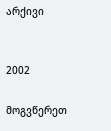არქივი


2002

მოგვწერეთ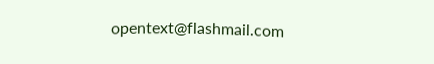opentext@flashmail.com